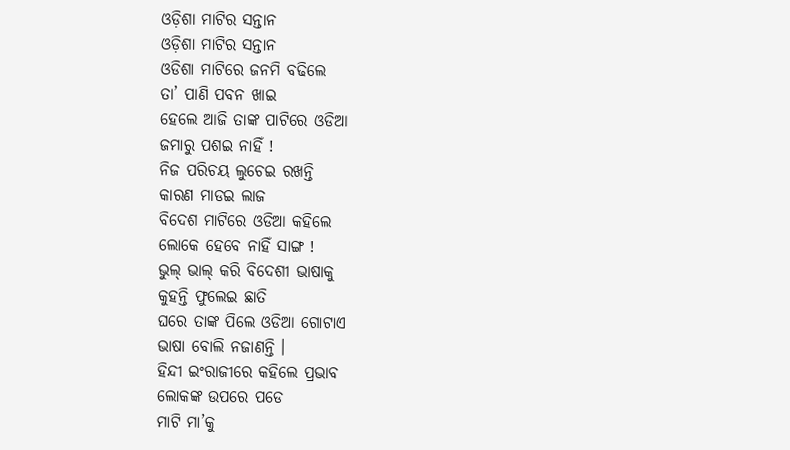ଓଡ଼ିଶା ମାଟିର ସନ୍ତାନ
ଓଡ଼ିଶା ମାଟିର ସନ୍ତାନ
ଓଡିଶା ମାଟିରେ ଜନମି ବଢିଲେ
ତା’ ପାଣି ପବନ ଖାଇ
ହେଲେ ଆଜି ତାଙ୍କ ପାଟିରେ ଓଡିଆ
ଜମାରୁ ପଶଇ ନାହିଁ !
ନିଜ ପରିଚୟ ଲୁଚେଇ ରଖନ୍ତି
କାରଣ ମାଡଇ ଲାଜ
ବିଦେଶ ମାଟିରେ ଓଡିଆ କହିଲେ
ଲୋକେ ହେବେ ନାହିଁ ସାଙ୍ଗ !
ଭୁଲ୍ ଭାଲ୍ କରି ବିଦେଶୀ ଭାଷାକୁ
କୁହନ୍ତି ଫୁଲେଇ ଛାତି
ଘରେ ତାଙ୍କ ପିଲେ ଓଡିଆ ଗୋଟାଏ
ଭାଷା ବୋଲି ନଜାଣନ୍ତି ।
ହିନ୍ଦୀ ଇଂରାଜୀରେ କହିଲେ ପ୍ରଭାବ
ଲୋକଙ୍କ ଉପରେ ପଡେ
ମାଟି ମା’କୁ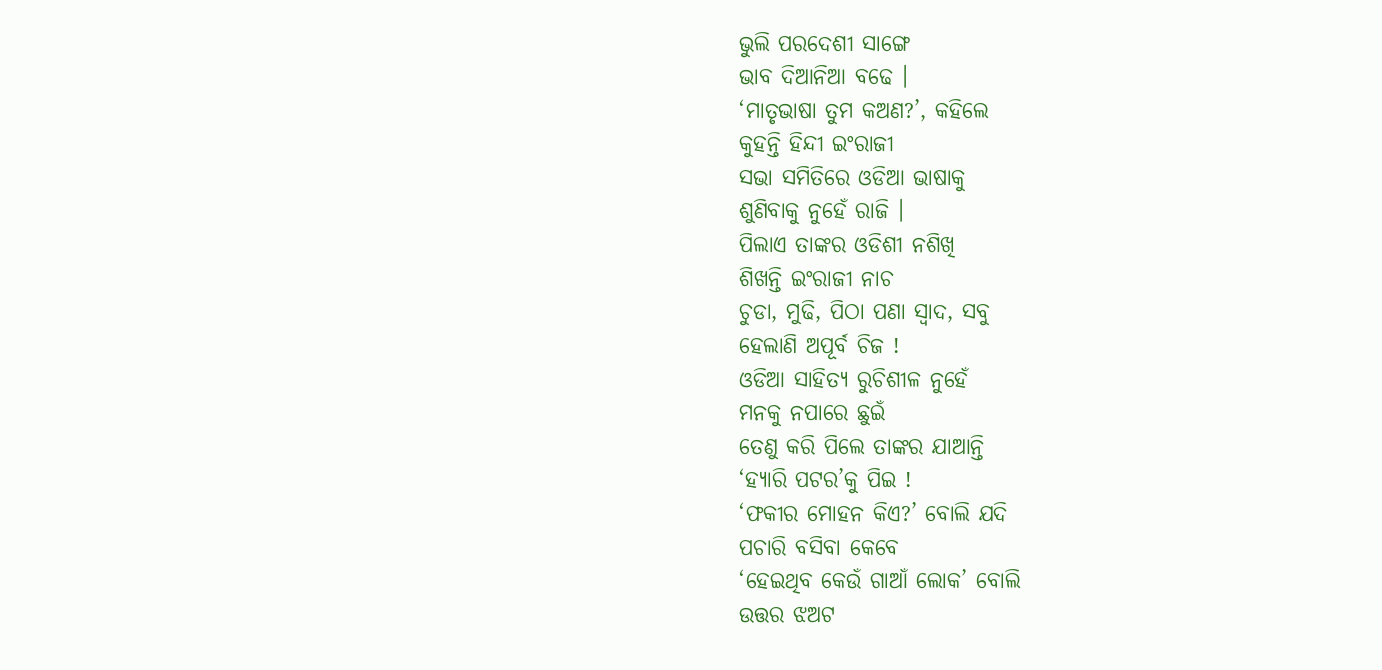ଭୁଲି ପରଦେଶୀ ସାଙ୍ଗେ
ଭାବ ଦିଆନିଆ ବଢେ ।
‘ମାତୃଭାଷା ତୁମ କଅଣ?’, କହିଲେ
କୁହନ୍ତି ହିନ୍ଦୀ ଇଂରାଜୀ
ସଭା ସମିତିରେ ଓଡିଆ ଭାଷାକୁ
ଶୁଣିବାକୁ ନୁହେଁ ରାଜି ।
ପିଲାଏ ତାଙ୍କର ଓଡିଶୀ ନଶିଖି
ଶିଖନ୍ତି ଇଂରାଜୀ ନାଚ
ଚୁଡା, ମୁଢି, ପିଠା ପଣା ସ୍ୱାଦ, ସବୁ
ହେଲାଣି ଅପୂର୍ବ ଚିଜ !
ଓଡିଆ ସାହିତ୍ୟ ରୁଚିଶୀଳ ନୁହେଁ
ମନକୁ ନପାରେ ଛୁଇଁ
ତେଣୁ କରି ପିଲେ ତାଙ୍କର ଯାଆନ୍ତି
‘ହ୍ୟାରି ପଟର’କୁ ପିଇ !
‘ଫକୀର ମୋହନ କିଏ?’ ବୋଲି ଯଦି
ପଚାରି ବସିବା କେବେ
‘ହେଇଥିବ କେଉଁ ଗାଆଁ ଲୋକ’ ବୋଲି
ଉତ୍ତର ଝଅଟ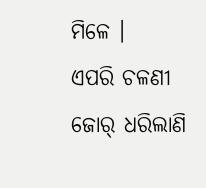ମିଳେ ।
ଏପରି ଚଳଣୀ ଜୋର୍ ଧରିଲାଣି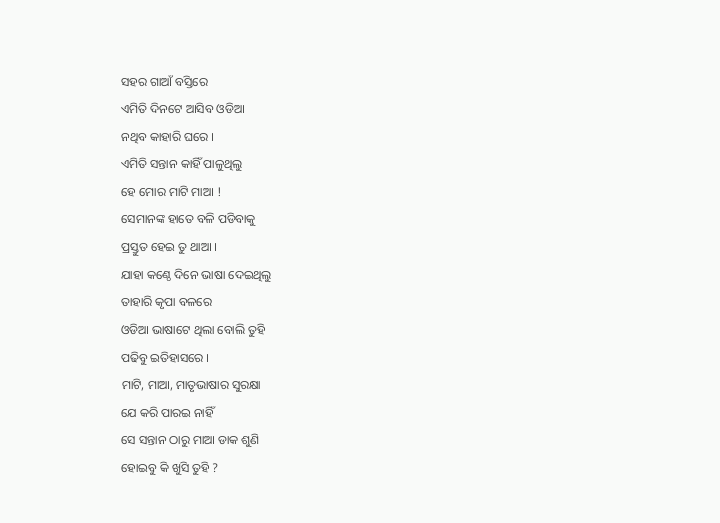ସହର ଗାଆଁ ବସ୍ତିରେ
ଏମିତି ଦିନଟେ ଆସିବ ଓଡିଆ
ନଥିବ କାହାରି ଘରେ ।
ଏମିତି ସନ୍ତାନ କାହିଁ ପାଳୁଥିଲୁ
ହେ ମୋର ମାଟି ମାଆ !
ସେମାନଙ୍କ ହାତେ ବଳି ପଡିବାକୁ
ପ୍ରସ୍ତୁତ ହେଇ ତୁ ଥାଆ ।
ଯାହା କଣ୍ଠେ ଦିନେ ଭାଷା ଦେଇଥିଲୁ
ତାହାରି କୃପା ବଳରେ
ଓଡିଆ ଭାଷାଟେ ଥିଲା ବୋଲି ତୁହି
ପଢିବୁ ଇତିହାସରେ ।
ମାଟି, ମାଆ, ମାତୃଭାଷାର ସୁରକ୍ଷା
ଯେ କରି ପାରଇ ନାହିଁ
ସେ ସନ୍ତାନ ଠାରୁ ମାଆ ଡାକ ଶୁଣି
ହୋଇବୁ କି ଖୁସି ତୁହି ?